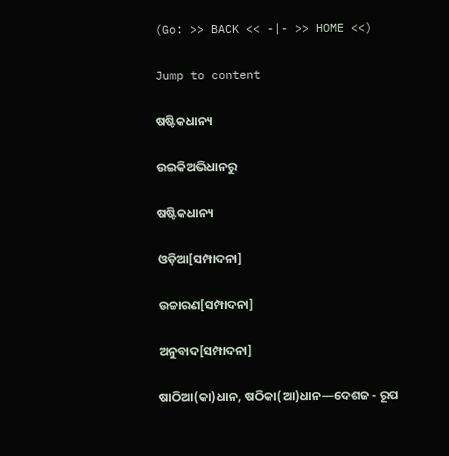(Go: >> BACK << -|- >> HOME <<)

Jump to content

ଷଷ୍ଟିକଧାନ୍ୟ

ଉଇକିଅଭିଧାନ‌ରୁ

ଷଷ୍ଟିକଧାନ୍ୟ

ଓଡ଼ିଆ[ସମ୍ପାଦନା]

ଉଚ୍ଚାରଣ[ସମ୍ପାଦନା]

ଅନୁବାଦ[ସମ୍ପାଦନା]

ଷାଠିଆ(କା)ଧାନ, ଷଠିକା(ଆ)ଧାନ—ଦେଶଜ - ରୂପ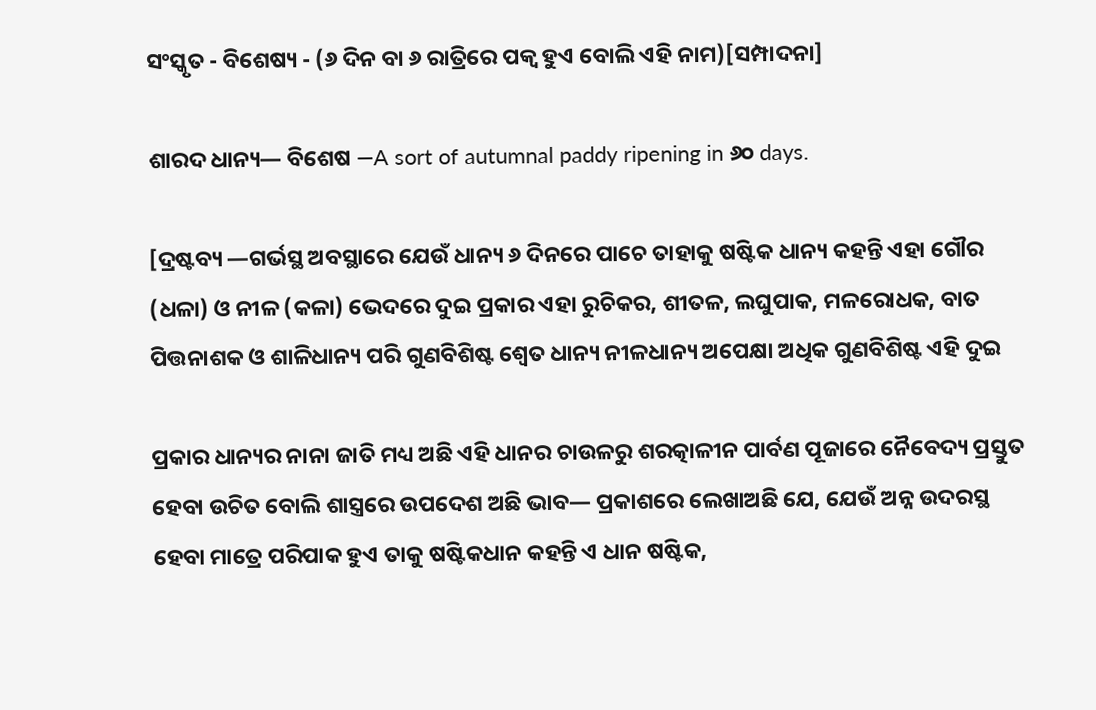ସଂସ୍କୃତ - ବିଶେଷ୍ୟ - (୬ ଦିନ ବା ୬ ରାତ୍ରିରେ ପକ୍ୱ ହୁଏ ବୋଲି ଏହି ନାମ)[ସମ୍ପାଦନା]

ଶାରଦ ଧାନ୍ୟ— ବିଶେଷ —A sort of autumnal paddy ripening in ୬୦ days.

[ଦ୍ରଷ୍ଟବ୍ୟ —ଗର୍ଭସ୍ଥ ଅବସ୍ଥାରେ ଯେଉଁ ଧାନ୍ୟ ୬ ଦିନରେ ପାଚେ ତାହାକୁ ଷଷ୍ଟିକ ଧାନ୍ୟ କହନ୍ତି ଏହା ଗୌର (ଧଳା) ଓ ନୀଳ (କଳା) ଭେଦରେ ଦୁଇ ପ୍ରକାର ଏହା ରୁଚିକର, ଶୀତଳ, ଲଘୁପାକ, ମଳରୋଧକ, ବାତ ପିତ୍ତନାଶକ ଓ ଶାଳିଧାନ୍ୟ ପରି ଗୁଣବିଶିଷ୍ଟ ଶ୍ୱେତ ଧାନ୍ୟ ନୀଳଧାନ୍ୟ ଅପେକ୍ଷା ଅଧିକ ଗୁଣବିଶିଷ୍ଟ ଏହି ଦୁଇ

ପ୍ରକାର ଧାନ୍ୟର ନାନା ଜାତି ମଧ୍ୟ ଅଛି ଏହି ଧାନର ଚାଉଳରୁ ଶରତ୍କାଳୀନ ପାର୍ବଣ ପୂଜାରେ ନୈବେଦ୍ୟ ପ୍ରସ୍ତୁତ ହେବା ଉଚିତ ବୋଲି ଶାସ୍ତ୍ରରେ ଉପଦେଶ ଅଛି ଭାବ— ପ୍ରକାଶରେ ଲେଖାଅଛି ଯେ, ଯେଉଁ ଅନ୍ନ ଉଦରସ୍ଥ ହେବା ମାତ୍ରେ ପରିପାକ ହୁଏ ତାକୁ ଷଷ୍ଟିକଧାନ କହନ୍ତି ଏ ଧାନ ଷଷ୍ଟିକ,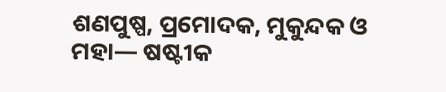ଶଣପୁଷ୍ପ, ପ୍ରମୋଦକ, ମୁକୁନ୍ଦକ ଓ ମହା— ଷଷ୍ଟୀକ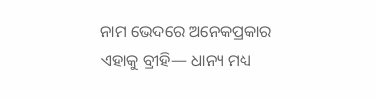ନାମ ଭେଦରେ ଅନେକପ୍ରକାର ଏହାକୁ ବ୍ରୀହି— ଧାନ୍ୟ ମଧ୍ୟ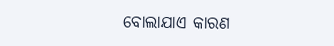ବୋଲାଯାଏ କାରଣ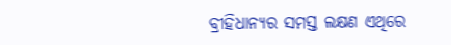ବ୍ରୀହିଧାନ୍ୟର ସମସ୍ତ ଲକ୍ଷଣ ଏଥିରେ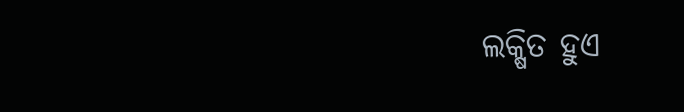ଲକ୍ଷିତ ହୁଏ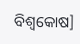ବିଶ୍ୱକୋଷ]